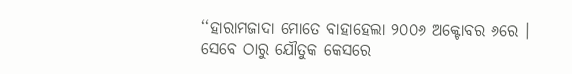‘‘ହାରାମଜାଦା ମୋତେ ବାହାହେଲା ୨୦୦୬ ଅକ୍ଟୋବର ୬ରେ । ସେବେ ଠାରୁ ଯୌତୁକ କେସରେ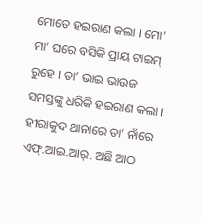ମୋତେ ହଇରାଣ କଲା । ମୋ’ ମା’ ଘରେ ବସିକି ପ୍ରାୟ ଟାଇମ୍ ରୁହେ । ତା’ ଭାଇ ଭାଉଜ ସମସ୍ତଙ୍କୁ ଧରିକି ହଇରାଣ କଲା । ହୀରାକୁଦ ଥାନାରେ ତା’ ନାଁରେ ଏଫ୍.ଆଇ.ଆର୍. ଅଛି ଆଠ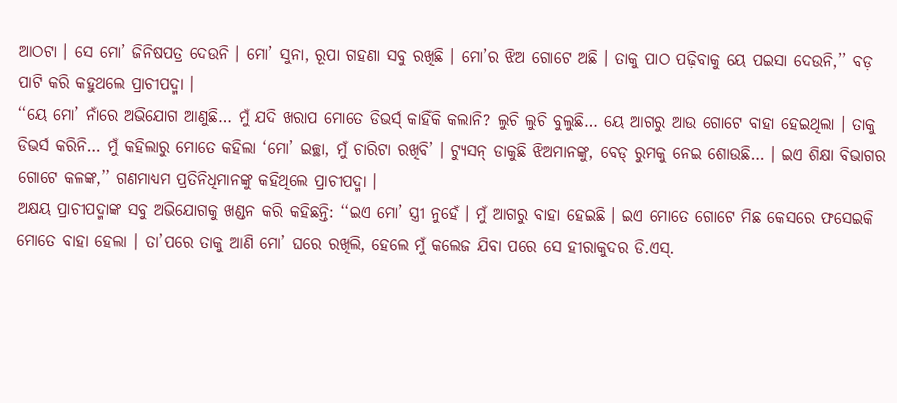ଆଠଟା । ସେ ମୋ’ ଜିନିଷପତ୍ର ଦେଉନି । ମୋ’ ସୁନା, ରୂପା ଗହଣା ସବୁ ରଖିଛି । ମୋ’ର ଝିଅ ଗୋଟେ ଅଛି । ତାକୁ ପାଠ ପଢ଼ିବାକୁ ୟେ ପଇସା ଦେଉନି,’’ ବଡ଼ ପାଟି କରି କହୁଥଲେ ପ୍ରାଚୀପଦ୍ମା ।
‘‘ୟେ ମୋ’ ନାଁରେ ଅଭିଯୋଗ ଆଣୁଛି… ମୁଁ ଯଦି ଖରାପ ମୋତେ ଡିଭର୍ସ୍ କାହିଁକି କଲାନି? ଲୁଚି ଲୁଚି ବୁଲୁଛି… ୟେ ଆଗରୁ ଆଉ ଗୋଟେ ବାହା ହେଇଥିଲା । ତାକୁ ଡିଭର୍ସ କରିନି… ମୁଁ କହିଲାରୁ ମୋତେ କହିଲା ‘ମୋ’ ଇଚ୍ଛା, ମୁଁ ଚାରିଟା ରଖିବି’ । ଟ୍ୟୁସନ୍ ଡାକୁଛି ଝିଅମାନଙ୍କୁ, ବେଡ୍ ରୁମକୁ ନେଇ ଶୋଉଛି… । ଇଏ ଶିକ୍ଷା ବିଭାଗର ଗୋଟେ କଳଙ୍କ,’’ ଗଣମାଧ୍ୟମ ପ୍ରତିନିଧିମାନଙ୍କୁ କହିଥିଲେ ପ୍ରାଚୀପଦ୍ମା ।
ଅକ୍ଷୟ ପ୍ରାଚୀପଦ୍ମାଙ୍କ ସବୁ ଅଭିଯୋଗକୁ ଖଣ୍ଡନ କରି କହିଛନ୍ତି: ‘‘ଇଏ ମୋ’ ସ୍ତ୍ରୀ ନୁହେଁ । ମୁଁ ଆଗରୁ ବାହା ହେଇଛି । ଇଏ ମୋତେ ଗୋଟେ ମିଛ କେସରେ ଫସେଇକି ମୋତେ ବାହା ହେଲା । ତା’ପରେ ତାକୁ ଆଣି ମୋ’ ଘରେ ରଖିଲି, ହେଲେ ମୁଁ କଲେଜ ଯିବା ପରେ ସେ ହୀରାକୁଦର ଡି.ଏସ୍.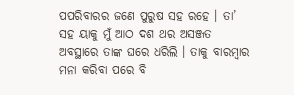ପପରିବାରର ଜଣେ ପୁରୁଷ ସହ ରହେ । ତା’ ସହ ୟାକୁ ମୁଁ ଆଠ ଦଶ ଥର ଅସଞ୍ଜତ ଅବସ୍ଥାରେ ତାଙ୍କ ଘରେ ଧରିଲି । ତାକୁ ବାରମ୍ବାର ମନା କରିବା ପରେ ବି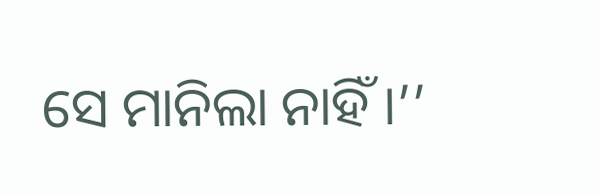ସେ ମାନିଲା ନାହିଁ ।’’